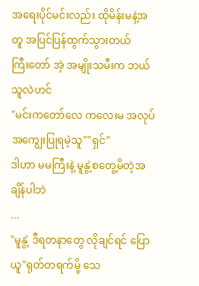အရေးပိုင်မင်းလည်း ထိုမိန်းမနဲ့အတူ အပြင်ပြန်ထွက်သွားတယ်
ကြီးတော် အဲ့ အမျိုးသမီးက ဘယ်သူလဲဟင်
"မင်းကတော်လေ ကလေးမ အလုပ်အကျွေးပြုရမဲ့သူ""ရှင်"
ဒါဟာ မမကြီးနဲ့ မူနွဲ့စတွေ့မိတဲ့အချိန်ပါဘဲ
...
"မူနွဲ့ ဒီရတနာတွေ လိုချင်ရင် ပြောယူ"ရုတ်တရက်မို့ သေ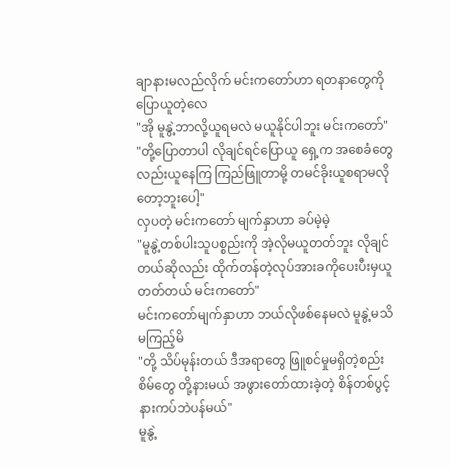ချာနားမလည်လိုက် မင်းကတော်ဟာ ရတနာတွေကိုပြောယူတဲ့လေ
"အို မူနွဲ့ဘာလို့ယူရမလဲ မယူနိုင်ပါဘူး မင်းကတော်"
"တို့ပြောတာပါ လိုချင်ရင်ပြောယူ ရှေ့က အစေခံတွေလည်းယူနေကြ ကြည်ဖြူတာမို့ တမင်ခိုးယူစရာမလိုတော့ဘူးပေါ့"
လှပတဲ့ မင်းကတော် မျက်နှာဟာ ခပ်မဲ့မဲ့
"မူနွဲ့တစ်ပါးသူပစ္စည်းကို အဲ့လိုမယူတတ်ဘူး လိုချင်တယ်ဆိုလည်း ထိုက်တန်တဲ့လုပ်အားခကိုပေးပီးမှယူတတ်တယ် မင်းကတော်"
မင်းကတော်မျက်နှာဟာ ဘယ်လိုဖစ်နေမလဲ မူနွဲ့မသိ မကြည့်မိ
"တို့ သိပ်မုန်းတယ် ဒီအရာတွေ ဖြူစင်မှုမရှိတဲ့စည်းစိမ်တွေ တို့နားမယ် အဖွားတော်ထားခဲ့တဲ့ စိန်တစ်ပွင့်နားကပ်ဘဲပန်မယ်"
မူနွဲ့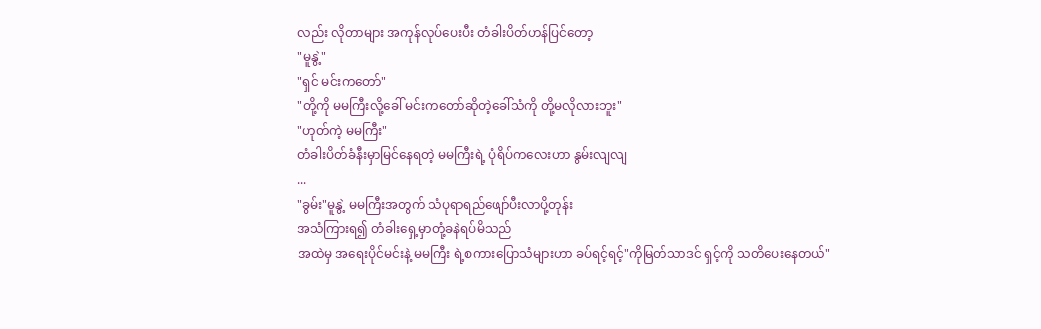လည်း လိုတာများ အကုန်လုပ်ပေးပီး တံခါးပိတ်ဟန်ပြင်တော့
"မူနွဲ့"
"ရှင် မင်းကတော်"
"တို့ကို မမကြီးလို့ခေါ် မင်းကတော်ဆိုတဲ့ခေါ်သံကို တို့မလိုလားဘူး"
"ဟုတ်ကဲ့ မမကြီး"
တံခါးပိတ်ခံနီးမှာမြင်နေရတဲ့ မမကြီးရဲ့ ပုံရိပ်ကလေးဟာ နွမ်းလျလျ
...
"ခွမ်း"မူနွဲ့ မမကြီးအတွက် သံပုရာရည်ဖျော်ပီးလာပို့တုန်း
အသံကြားရ၍ တံခါးရှေ့မှာတုံ့ခနဲရပ်မိသည်
အထဲမှ အရေးပိုင်မင်းနဲ့ မမကြီး ရဲ့စကားပြောသံများဟာ ခပ်ရင့်ရင့်"ကိုမြတ်သာဒင် ရှင့်ကို သတိပေးနေတယ်"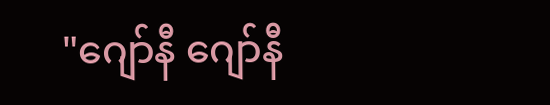"ဂျော်နီ ဂျော်နီ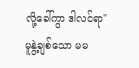လို့ခေါ်ကွာ ဒါလင်ရာ"
မူနွဲ့ချစ်သော မမ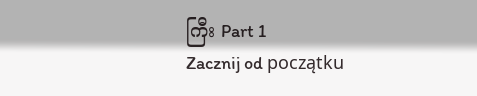ကြီး Part 1
Zacznij od początku